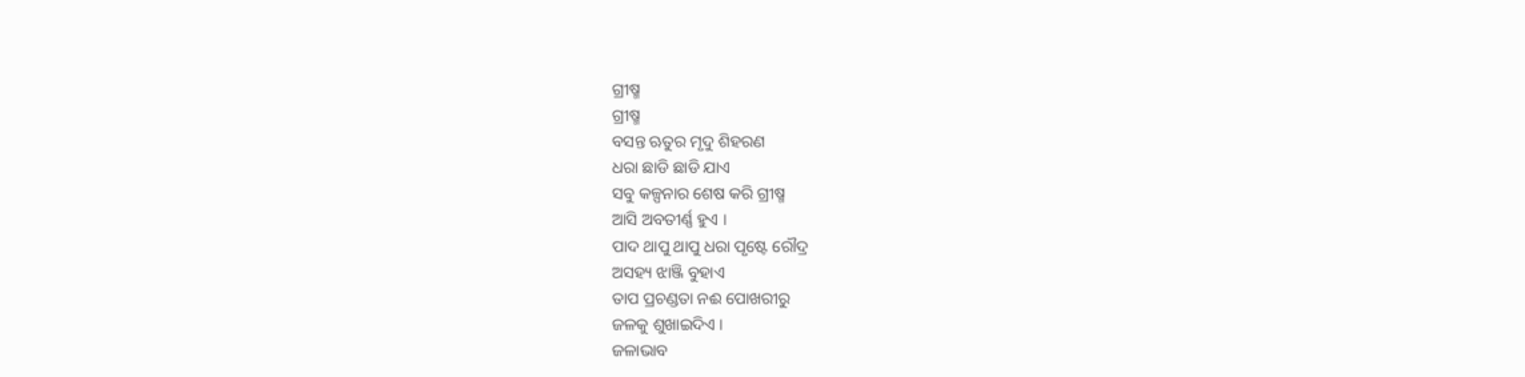ଗ୍ରୀଷ୍ମ
ଗ୍ରୀଷ୍ମ
ବସନ୍ତ ଋତୁର ମୃଦୁ ଶିହରଣ
ଧରା ଛାଡି ଛାଡି ଯାଏ
ସବୁ କଳ୍ପନାର ଶେଷ କରି ଗ୍ରୀଷ୍ମ
ଆସି ଅବତୀର୍ଣ୍ଣ ହୁଏ ।
ପାଦ ଥାପୁ ଥାପୁ ଧରା ପୃଷ୍ଟେ ରୌଦ୍ର
ଅସହ୍ୟ ଝାଞ୍ଜି ବୁହାଏ
ତାପ ପ୍ରଚଣ୍ଡତା ନଈ ପୋଖରୀରୁ
ଜଳକୁ ଶୁଖାଇଦିଏ ।
ଜଳାଭାବ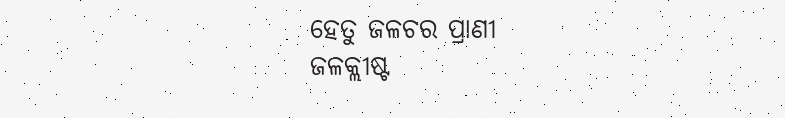ହେତୁ ଜଳଚର ପ୍ରାଣୀ
ଜଳକ୍ଲୀଷ୍ଟ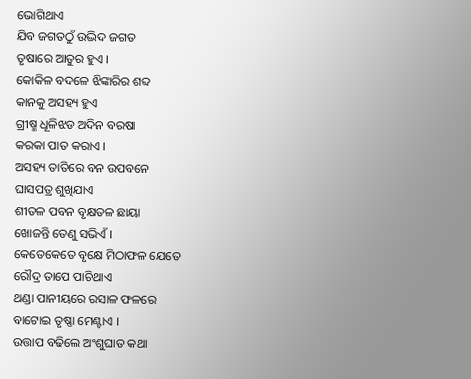ଭୋଗିଥାଏ
ଯିବ ଜଗତଠୁଁ ଉଦ୍ଭିଦ ଜଗତ
ତୃଷାରେ ଆତୁର ହୁଏ ।
କୋକିଳ ବଦଳେ ଝିଙ୍କାରିର ଶବ୍ଦ
କାନକୁ ଅସହ୍ୟ ହୁଏ
ଗ୍ରୀଷ୍ମ ଧୂଳିଝଡ ଅଦିନ ବରଷା
କରକା ପାତ କରାଏ ।
ଅସହ୍ୟ ତାତିରେ ବନ ଉପବନେ
ଘାସପତ୍ର ଶୁଖିଯାଏ
ଶୀତଳ ପବନ ବୃକ୍ଷତଳ ଛାୟା
ଖୋଜନ୍ତି ତେଣୁ ସଭିଏଁ ।
କେତେକେତେ ବୃକ୍ଷେ ମିଠାଫଳ ଯେତେ
ରୌଦ୍ର ତାପେ ପାଚିଥାଏ
ଥଣ୍ଡା ପାନୀୟରେ ରସାଳ ଫଳରେ
ବାଟୋଇ ତୃଷ୍ଣା ମେଣ୍ଟାଏ ।
ଉତ୍ତାପ ବଢିଲେ ଅଂଶୁଘାତ କଥା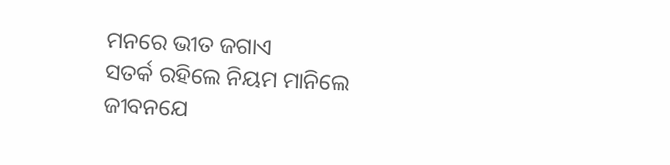ମନରେ ଭୀତ ଜଗାଏ
ସତର୍କ ରହିଲେ ନିୟମ ମାନିଲେ
ଜୀବନଯେ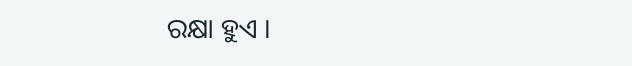ରକ୍ଷା ହୁଏ ।